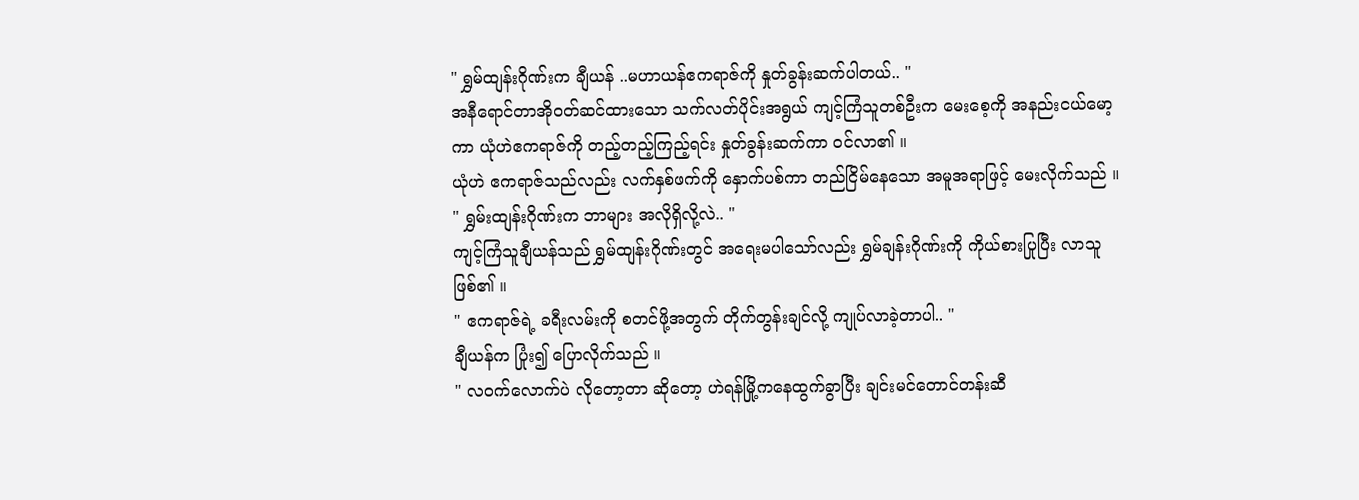" ရွှမ်ထျန်းဂိုဏ်းက ချီယန် ..မဟာယန်ဧကရာဇ်ကို နှုတ်ခွန်းဆက်ပါတယ်.. "
အနီရောင်တာအိုဝတ်ဆင်ထားသော သက်လတ်ပိုင်းအရွယ် ကျင့်ကြံသူတစ်ဦးက မေးစေ့ကို အနည်းငယ်မော့ကာ ယုံဟဲဧကရာဇ်ကို တည့်တည့်ကြည့်ရင်း နှုတ်ခွန်းဆက်ကာ ဝင်လာ၏ ။
ယုံဟဲ ဧကရာဇ်သည်လည်း လက်နှစ်ဖက်ကို နှောက်ပစ်ကာ တည်ငြိမ်နေသော အမူအရာဖြင့် မေးလိုက်သည် ။
" ရွှမ်းထျန်းဂိုဏ်းက ဘာများ အလိုရှိလို့လဲ.. "
ကျင့်ကြံသူချီယန်သည် ရွှမ်ထျန်းဂိုဏ်းတွင် အရေးမပါသော်လည်း ရွှမ်ချန်းဂိုဏ်းကို ကိုယ်စားပြုပြီး လာသူဖြစ်၏ ။
" ဧကရာဇ်ရဲ့ ခရီးလမ်းကို စတင်ဖို့အတွက် တိုက်တွန်းချင်လို့ ကျုပ်လာခဲ့တာပါ.. "
ချီယန်က ပြုံး၍ ပြောလိုက်သည် ။
" လဝက်လောက်ပဲ လိုတော့တာ ဆိုတော့ ဟဲရန်မြို့ကနေထွက်ခွာပြီး ချင်းမင်တောင်တန်းဆီ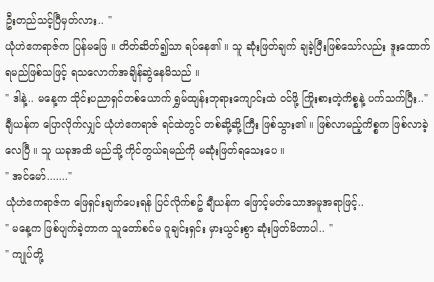ဦးတည်သင့်ပြီမှတ်လား.. "
ယုံဟဲဧကရာဇ်က ပြန်မဖြေ ။ တိတ်ဆိတ်၍သာ ရပ်နေ၏ ။ သူ ဆုံးဖြတ်ချက် ချခဲ့ပြီးဖြစ်သော်လည်း ဒူးထောက်ရမည်ဖြစ်သဖြင့် ရသလောက်အချိန်ဆွဲနေမိသည် ။
" ဒါနဲ့.. မနေ့က သိုင်းပညာရှင်တစ်ယောက် ရွှမ်ထျန်းဘုရားကျောင်းထဲ ဝင်ဖို့ ကြိုးစားတဲ့ကိစ္စနဲ့ ပက်သက်ပြီး.."
ချီယန်က ပြောလိုက်လျှင် ယုံဟဲဧကရာဇ် ရင်ထဲတွင် တစ်ဆို့ဆို့ကြီး ဖြစ်သွား၏ ။ ဖြစ်လာမည့်ကိစ္စက ဖြစ်လာခဲ့လေပြီ ။ သူ ယခုအထိ မည်သို့ ကိုင်တွယ်ရမည်ကို မဆုံးဖြတ်ရသေးပေ ။
" အင်မော်......."
ယုံဟဲဧကရာဇ်က ဖြေရှင်းချက်ပေးရန် ပြင်လိုက်စဥ် ချီယန်က ဖြောင့်မတ်သောအမူအရာဖြင့်..
" မနေ့က ဖြစ်ပျက်ခဲ့တာက သူတော်စင်မ ဝူချင်းရှင်း မှားယွင်းစွာ ဆုံးဖြတ်မိတာပါ.. "
" ကျုပ်တို့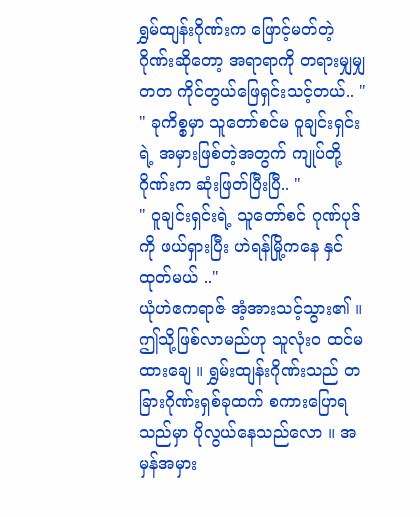ရွှမ်ထျန်းဂိုဏ်းက ဖြောင့်မတ်တဲ့ ဂိုဏ်းဆိုတော့ အရာရာကို တရားမျှမျှတတ ကိုင်တွယ်ဖြေရှင်းသင့်တယ်.. "
" ခုကိစ္စမှာ သူတော်စင်မ ဝူချင်းရှင်းရဲ့ အမှားဖြစ်တဲ့အတွက် ကျုပ်တို့ဂိုဏ်းက ဆုံးဖြတ်ပြီးပြီ.. "
" ဝူချင်းရှင်းရဲ့ သူတော်စင် ဂုဏ်ပုဒ်ကို ဖယ်ရှားပြီး ဟဲရန်မြို့ကနေ နှင်ထုတ်မယ် .."
ယုံဟဲဧကရာဇ် အံ့အားသင့်သွား၏ ။ ဤသို့ဖြစ်လာမည်ဟု သူလုံးဝ ထင်မထားချေ ။ ရွှမ်းထျန်းဂိုဏ်းသည် တခြားဂိုဏ်းရှစ်ခုထက် စကားပြောရသည်မှာ ပိုလွယ်နေသည်လော ။ အမှန်အမှား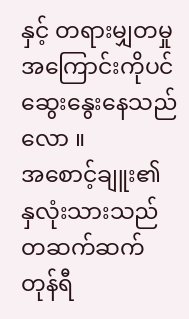နှင့် တရားမျှတမှုအကြောင်းကိုပင် ဆွေးနွေးနေသည်လော ။
အစောင့်ချူး၏ နှလုံးသားသည် တဆက်ဆက်တုန်ရီ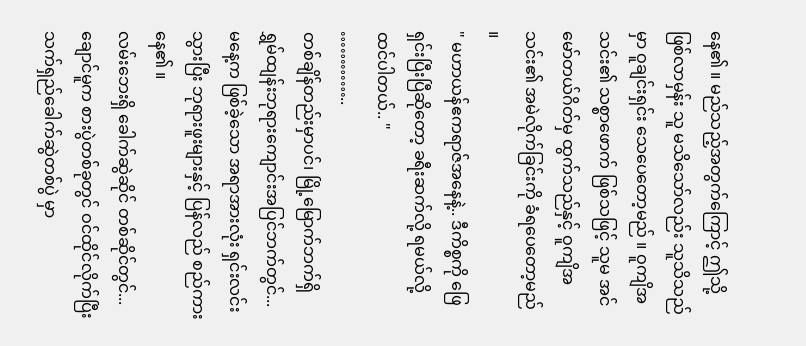နေ၏ ။ မည်သည့်အတွက်ကြောင့် ဤသို့ဖြစ်လာမှန်း သူ မသိသော်လည်း သူသိသည်မှာ ဝူချင်းရှင်း သေပေတော့မည် ။ ဝူကျိအသင်း၏ သစ္စာဖောက် ဖြစ်သဖြင့် သူမ အင်မော်တယ်ဂိတ်မှ ထွက်သည်နှင့် ဝူကျိအသင်း၏ အမဲလိုက်ခြင်းကို ခံရပေတော့မည် ။
" မဟာယန်ဧကရာဇ်အနေနဲ့.. ဒီကိစ္စကို ဖြေရှင်းပြီးပြီဆိုတော့ ခရီးဆက်လို့ ရမယ်လို့ ထင်ပါတယ်.. "
…………..
တစ်ချိန်တည်းမှာပင်၊ မြို့မြောက်ဘက်ရှိ ရွှမ်ထျန်းဘုရားကျောင်းအပြင်ဘက်တွင်...
မနေ့က ဖြစ်ခဲ့သော အရာအားလုံး ရှင်းလင်းသွားပြီး ဘုရားဖူးများနှင့် ပြန်လည် စည်ကားနေ၏ ။
လမ်းဘေးရှိ ခေါက်ဆွဲဆိုင် တစ်ဆိုင်တွင်...
ချောင်မူက စားပွဲတစ်ခုတွင် ဝင်ထိုင်လိုက်ပြီး သက်ရှည်ခေါက်ဆွဲတစ်ပွဲ မှာ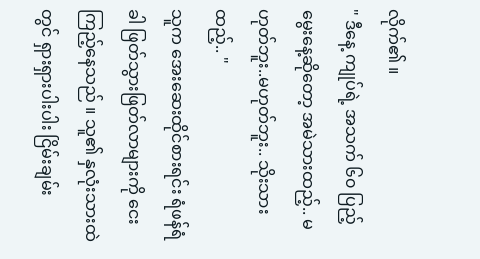လိုက်၏ ။
" ဒီနေ့ ကျုပ်ရဲ့ အသက် ၆၀ ပြည့်မွေးနေ့ဆိုတော့ အမဲသားထည့်.. မဟုတ်ဘူး..မဟုတ်ဘူး.. သိုးသားထည့်.. "
သူက အေးဆေးထိုင်စားရင်း ရံဖန်ရံခါ ဖြတ်သွားဖြတ်လာများကို ငေးကြည့်နေသည် ။ သူ၏ နှလုံးသားထဲတွင် ရှားရှားပါးပါး ငြိမ်းချမ်း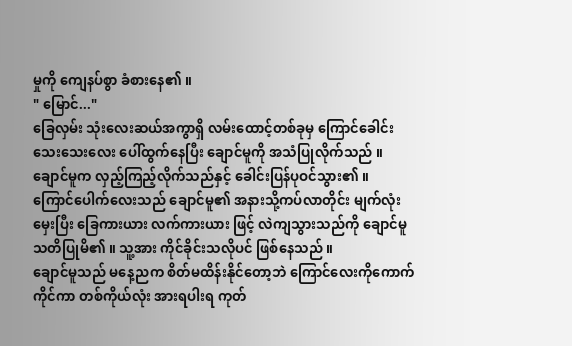မှုကို ကျေနပ်စွာ ခံစားနေ၏ ။
" မြောင်..."
ခြေလှမ်း သုံးလေးဆယ်အကွာရှိ လမ်းထောင့်တစ်ခုမှ ကြောင်ခေါင်းသေးသေးလေး ပေါ်ထွက်နေပြီး ချောင်မူကို အသံပြုလိုက်သည် ။
ချောင်မူက လှည့်ကြည့်လိုက်သည်နှင့် ခေါင်းပြန်ပုဝင်သွား၏ ။
ကြောင်ပေါက်လေးသည် ချောင်မူ၏ အနားသို့ကပ်လာတိုင်း မျက်လုံးမှေးပြီး ခြေကားယား လက်ကားယား ဖြင့် လဲကျသွားသည်ကို ချောင်မူ သတိပြုမိ၏ ။ သူ့အား ကိုင်ခိုင်းသလိုပင် ဖြစ်နေသည် ။
ချောင်မူသည် မနေ့ညက စိတ်မထိန်းနိုင်တော့ဘဲ ကြောင်လေးကိုကောက်ကိုင်ကာ တစ်ကိုယ်လုံး အားရပါးရ ကုတ်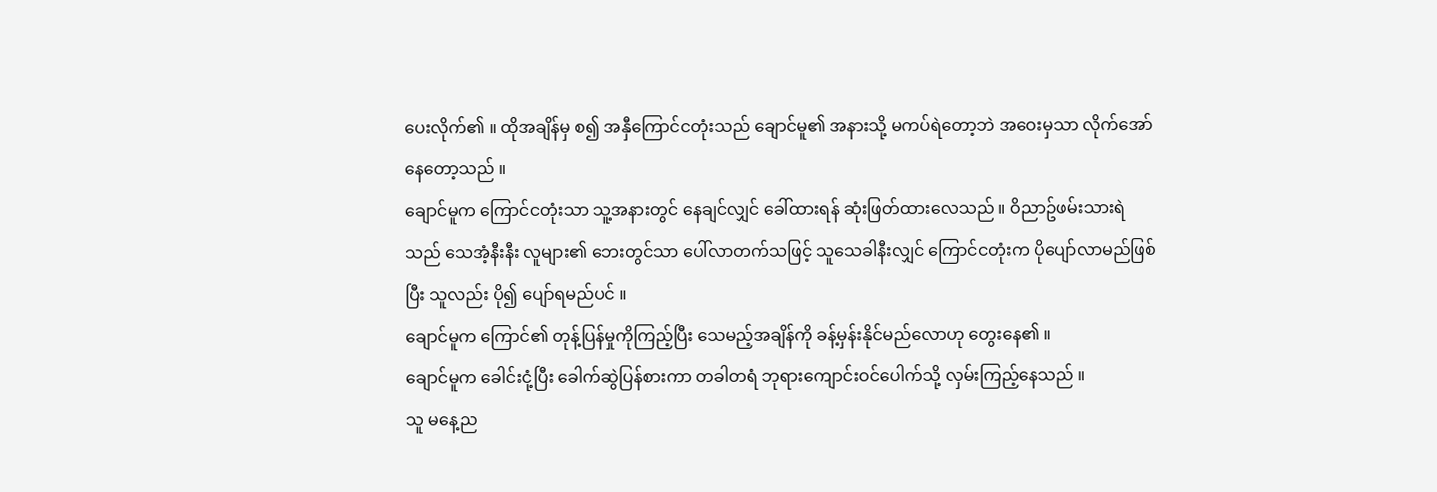ပေးလိုက်၏ ။ ထိုအချိန်မှ စ၍ အနှီကြောင်ငတုံးသည် ချောင်မူ၏ အနားသို့ မကပ်ရဲတော့ဘဲ အဝေးမှသာ လိုက်အော်နေတော့သည် ။
ချောင်မူက ကြောင်ငတုံးသာ သူ့အနားတွင် နေချင်လျှင် ခေါ်ထားရန် ဆုံးဖြတ်ထားလေသည် ။ ဝိညာဥ်ဖမ်းသားရဲသည် သေအံ့နီးနီး လူများ၏ ဘေးတွင်သာ ပေါ်လာတက်သဖြင့် သူသေခါနီးလျှင် ကြောင်ငတုံးက ပိုပျော်လာမည်ဖြစ်ပြီး သူလည်း ပို၍ ပျော်ရမည်ပင် ။
ချောင်မူက ကြောင်၏ တုန့်ပြန်မှုကိုကြည့်ပြီး သေမည့်အချိန်ကို ခန့်မှန်းနိုင်မည်လောဟု တွေးနေ၏ ။
ချောင်မူက ခေါင်းငုံ့ပြီး ခေါက်ဆွဲပြန်စားကာ တခါတရံ ဘုရားကျောင်းဝင်ပေါက်သို့ လှမ်းကြည့်နေသည် ။
သူ မနေ့ည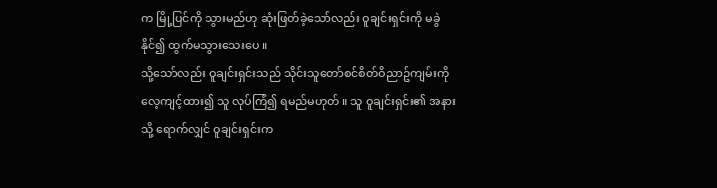က မြို့ပြင်ကို သွားမည်ဟု ဆုံးဖြတ်ခဲ့သော်လည်း ဝူချင်းရှင်းကို မခွဲနိုင်၍ ထွက်မသွားသေးပေ ။
သို့သော်လည်း ဝူချင်းရှင်းသည် သိုင်းသူတော်စင်စိတ်ဝိညာဥ်ကျမ်းကို လေ့ကျင့်ထား၍ သူ လုပ်ကြံ၍ ရမည်မဟုတ် ။ သူ ဝူချင်းရှင်း၏ အနားသို့ ရောက်လျှင် ဝူချင်းရှင်းက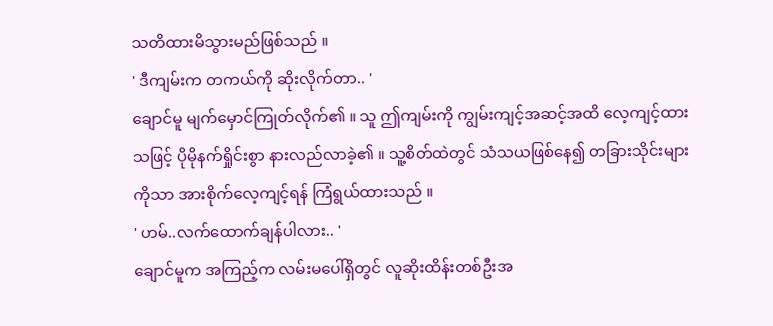သတိထားမိသွားမည်ဖြစ်သည် ။
' ဒီကျမ်းက တကယ်ကို ဆိုးလိုက်တာ.. '
ချောင်မူ မျက်မှောင်ကြုတ်လိုက်၏ ။ သူ ဤကျမ်းကို ကျွမ်းကျင့်အဆင့်အထိ လေ့ကျင့်ထားသဖြင့် ပိုမိုနက်ရှိုင်းစွာ နားလည်လာခဲ့၏ ။ သူ့စိတ်ထဲတွင် သံသယဖြစ်နေ၍ တခြားသိုင်းများကိုသာ အားစိုက်လေ့ကျင့်ရန် ကြံရွယ်ထားသည် ။
' ဟမ်..လက်ထောက်ချန်ပါလား.. '
ချောင်မူက အကြည့်က လမ်းမပေါ်ရှိတွင် လူဆိုးထိန်းတစ်ဦးအ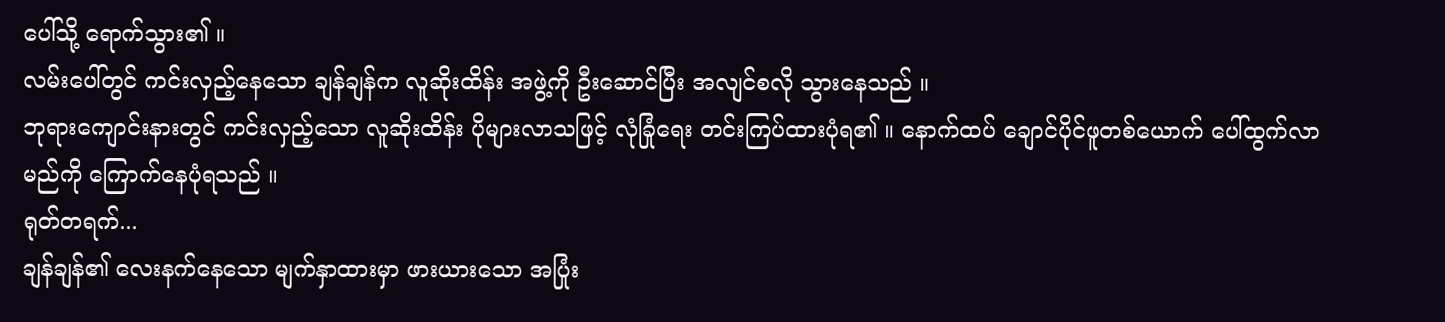ပေါ်သို့ ရောက်သွား၏ ။
လမ်းပေါ်တွင် ကင်းလှည့်နေသော ချန်ချန်က လူဆိုးထိန်း အဖွဲ့ကို ဦးဆောင်ပြီး အလျင်စလို သွားနေသည် ။
ဘုရားကျောင်းနားတွင် ကင်းလှည့်သော လူဆိုးထိန်း ပိုများလာသဖြင့် လုံခြုံရေး တင်းကြပ်ထားပုံရ၏ ။ နောက်ထပ် ချောင်ပိုင်ဖူတစ်ယောက် ပေါ်ထွက်လာမည်ကို ကြောက်နေပုံရသည် ။
ရုတ်တရက်...
ချန်ချန်၏ လေးနက်နေသော မျက်နှာထားမှာ ဖားယားသော အပြုံး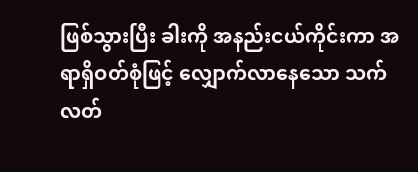ဖြစ်သွားပြီး ခါးကို အနည်းငယ်ကိုင်းကာ အရာရှိဝတ်စုံဖြင့် လျှောက်လာနေသော သက်လတ်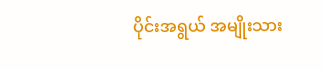ပိုင်းအရွယ် အမျိုးသား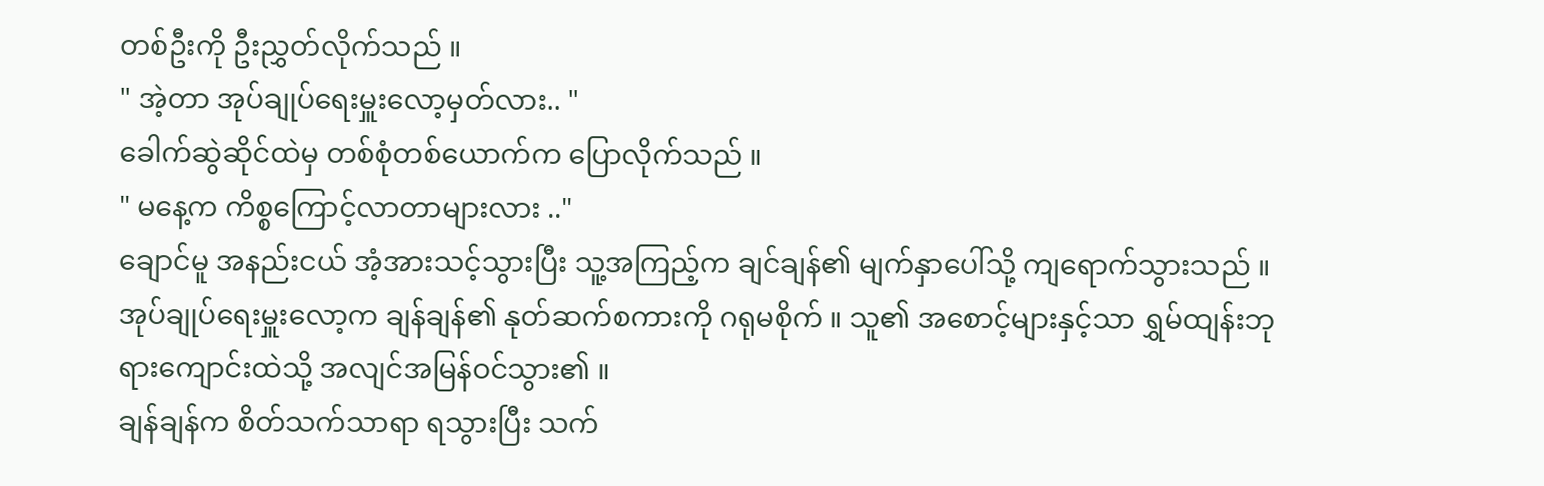တစ်ဦးကို ဦးညွှတ်လိုက်သည် ။
" အဲ့တာ အုပ်ချုပ်ရေးမှူးလော့မှတ်လား.. "
ခေါက်ဆွဲဆိုင်ထဲမှ တစ်စုံတစ်ယောက်က ပြောလိုက်သည် ။
" မနေ့က ကိစ္စကြောင့်လာတာများလား .."
ချောင်မူ အနည်းငယ် အံ့အားသင့်သွားပြီး သူ့အကြည့်က ချင်ချန်၏ မျက်နှာပေါ်သို့ ကျရောက်သွားသည် ။
အုပ်ချုပ်ရေးမှူးလော့က ချန်ချန်၏ နုတ်ဆက်စကားကို ဂရုမစိုက် ။ သူ၏ အစောင့်များနှင့်သာ ရွှမ်ထျန်းဘုရားကျောင်းထဲသို့ အလျင်အမြန်ဝင်သွား၏ ။
ချန်ချန်က စိတ်သက်သာရာ ရသွားပြီး သက်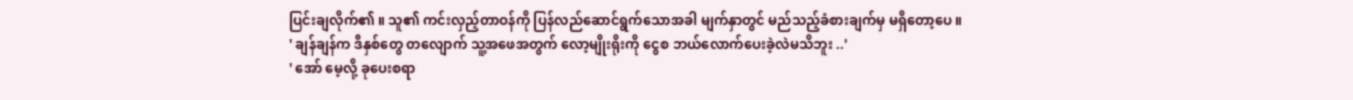ပြင်းချလိုက်၏ ။ သူ၏ ကင်းလှည့်တာဝန်ကို ပြန်လည်ဆောင်ရွက်သောအခါ မျက်နှာတွင် မည်သည့်ခံစားချက်မှ မရှိတော့ပေ ။
' ချန်ချန်က ဒီနှစ်တွေ တလျောက် သူ့အဖေအတွက် လော့မျိုးရိုးကို ငွေစ ဘယ်လောက်ပေးခဲ့လဲမသိဘူး ..'
' အော် မေ့လို့ ခုပေးစရာ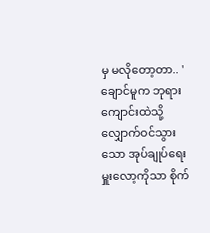မှ မလိုတော့တာ.. '
ချောင်မူက ဘုရားကျောင်းထဲသို့ လျှောက်ဝင်သွားသော အုပ်ချုပ်ရေးမှူးလော့ကိုသာ စိုက်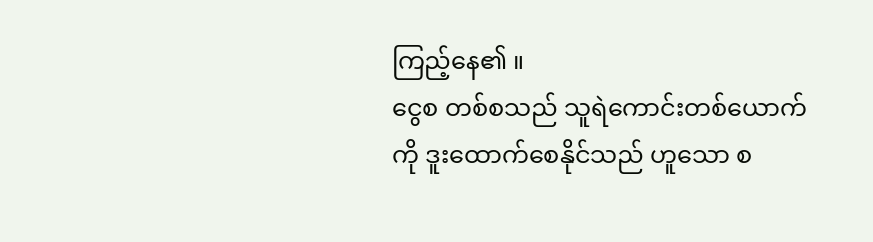ကြည့်နေ၏ ။
ငွေစ တစ်စသည် သူရဲကောင်းတစ်ယောက်ကို ဒူးထောက်စေနိုင်သည် ဟူသော စ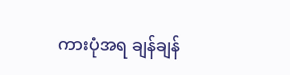ကားပုံအရ ချန်ချန်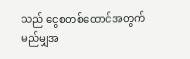သည် ငွေစတစ်ထောင်အတွက် မည်မျှအ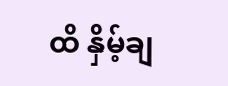ထိ နှိမ့်ချ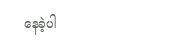နေခဲ့ပါ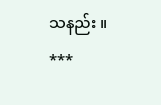သနည်း ။
***